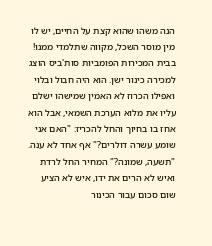הנה משהו שהוא קצת על החיים, יש לו מין מוסר השכל, מקווה שתלמדי ממנו!
בבית המכירות הפומביות סות'ביס הוצג למכירה כינור ישן. הוא היה חבול ובלוי ואפילו הכרוז לא האמין שמישהו ישלם עליו את מלוא הערכת השמאי, אבל הוא אחז בו בחיוך והחל להכריז: "האם אני שומע עשרה דולרים?" אף אחד לא ענה. "תשעה, שמונה?" המחיר החל לרדת ואיש לא הרים את ידו, איש לא הציע שום סכום עבור הכינור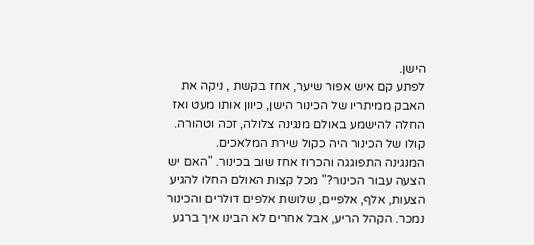הישן.
לפתע קם איש אפור שיער, אחז בקשת , ניקה את האבק ממיתריו של הכינור הישן, כיוון אותו מעט ואז החלה להישמע באולם מנגינה צלולה, זכה וטהורה. קולו של הכינור היה כקול שירת המלאכים.
המנגינה התפוגגה והכרוז אחז שוב בכינור. "האם יש הצעה עבור הכינור?" מכל קצות האולם החלו להגיע הצעות, אלף, אלפיים, שלושת אלפים דולרים והכינור נמכר. הקהל הריע, אבל אחרים לא הבינו איך ברגע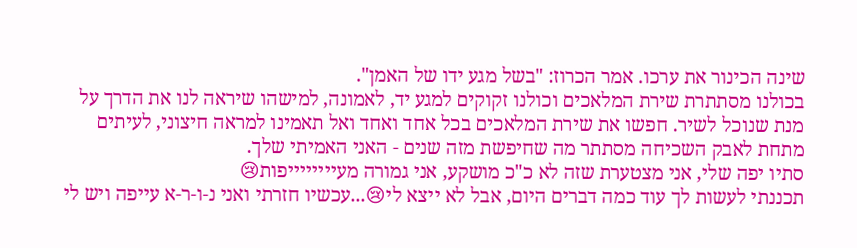שינה הכינור את ערכו. אמר הכרוז: "בשל מגע ידו של האמן".
בכולנו מסתתרת שירת המלאכים וכולנו זקוקים למגע יד, לאמונה, למישהו שיראה לנו את הדרך על מנת שנוכל לשיר. חפשו את שירת המלאכים בכל אחד ואחד ואל תאמינו למראה חיצוני, לעיתים מתחת לאבק השכיחה מסתתר מה שחיפשת מזה שנים - האני האמיתי שלך.
סתיו יפה שלי, אני מצטערת שזה לא כ"כ מושקע, אני גמורה מעייייייייפות😢
תכננתי לעשות לך עוד כמה דברים היום, אבל לא ייצא לי😢...עכשיו חזרתי ואני נ-ו-ר-א עייפה ויש לי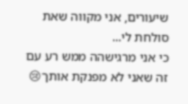שיעורים, אני מקווה שאת סולחת לי...
כי אני מרגישהה ממש רע עם זה שאני לא מפנקת אותך😢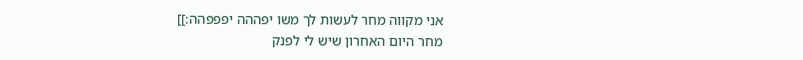אני מקווה מחר לעשות לך משו יפההה יפפפהה:]]
מחר היום האחרון שיש לי לפנק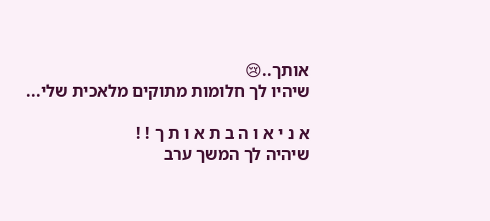אותך..😢
שיהיו לך חלומות מתוקים מלאכית שלי...

א נ י א ו ה ב ת א ו ת ך ! !
שיהיה לך המשך ערב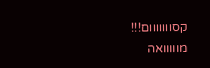קסווווווום!!!
מווווואה